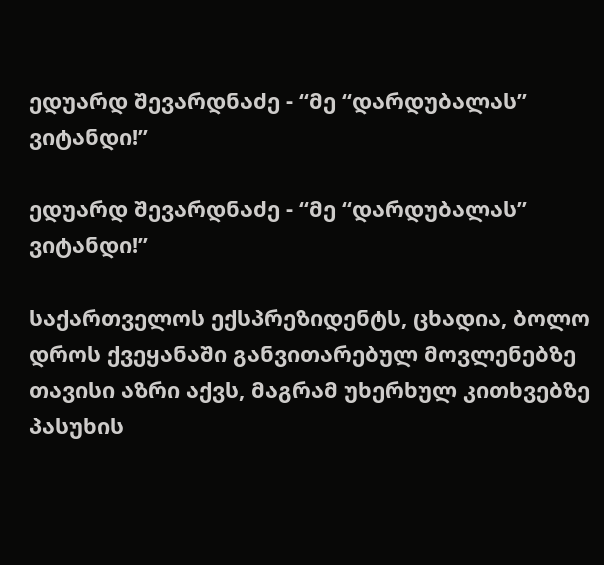ედუარდ შევარდნაძე - “მე “დარდუბალას” ვიტანდი!”

ედუარდ შევარდნაძე - “მე “დარდუბალას” ვიტანდი!”

საქართველოს ექსპრეზიდენტს, ცხადია, ბოლო დროს ქვეყანაში განვითარებულ მოვლენებზე თავისი აზრი აქვს, მაგრამ უხერხულ კითხვებზე პასუხის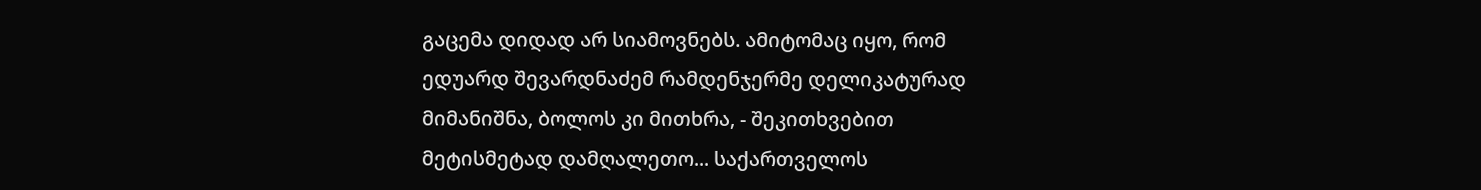გაცემა დიდად არ სიამოვნებს. ამიტომაც იყო, რომ ედუარდ შევარდნაძემ რამდენჯერმე დელიკატურად მიმანიშნა, ბოლოს კი მითხრა, - შეკითხვებით მეტისმეტად დამღალეთო... საქართველოს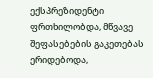ექსპრეზიდენტი ფრთხილობდა, მწვავე შეფასებების გაკეთებას ერიდებოდა,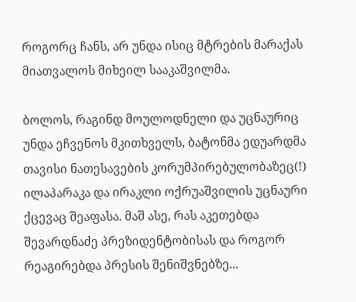როგორც ჩანს, არ უნდა ისიც მტრების მარაქას მიათვალოს მიხეილ სააკაშვილმა.

ბოლოს, რაგინდ მოულოდნელი და უცნაურიც უნდა ეჩვენოს მკითხველს, ბატონმა ედუარდმა თავისი ნათესავების კორუმპირებულობაზეც(!) ილაპარაკა და ირაკლი ოქრუაშვილის უცნაური ქცევაც შეაფასა. მაშ ასე, რას აკეთებდა შევარდნაძე პრეზიდენტობისას და როგორ რეაგირებდა პრესის შენიშვნებზე...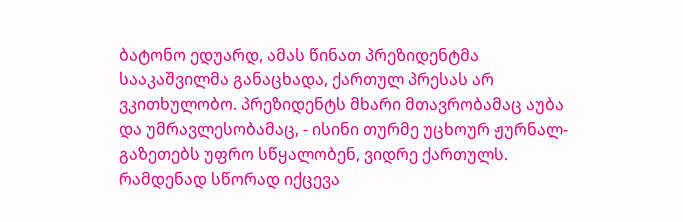ბატონო ედუარდ, ამას წინათ პრეზიდენტმა სააკაშვილმა განაცხადა, ქართულ პრესას არ ვკითხულობო. პრეზიდენტს მხარი მთავრობამაც აუბა და უმრავლესობამაც, - ისინი თურმე უცხოურ ჟურნალ-გაზეთებს უფრო სწყალობენ, ვიდრე ქართულს. რამდენად სწორად იქცევა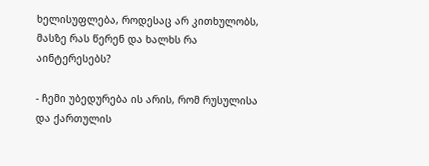ხელისუფლება, როდესაც არ კითხულობს, მასზე რას წერენ და ხალხს რა აინტერესებს?

- ჩემი უბედურება ის არის, რომ რუსულისა და ქართულის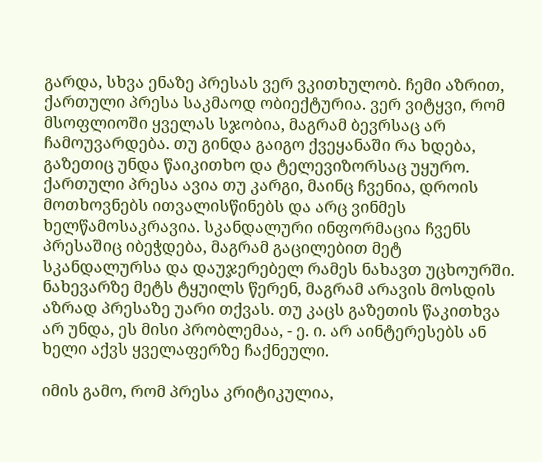გარდა, სხვა ენაზე პრესას ვერ ვკითხულობ. ჩემი აზრით, ქართული პრესა საკმაოდ ობიექტურია. ვერ ვიტყვი, რომ მსოფლიოში ყველას სჯობია, მაგრამ ბევრსაც არ ჩამოუვარდება. თუ გინდა გაიგო ქვეყანაში რა ხდება, გაზეთიც უნდა წაიკითხო და ტელევიზორსაც უყურო. ქართული პრესა ავია თუ კარგი, მაინც ჩვენია, დროის მოთხოვნებს ითვალისწინებს და არც ვინმეს ხელწამოსაკრავია. სკანდალური ინფორმაცია ჩვენს პრესაშიც იბეჭდება, მაგრამ გაცილებით მეტ სკანდალურსა და დაუჯერებელ რამეს ნახავთ უცხოურში. ნახევარზე მეტს ტყუილს წერენ, მაგრამ არავის მოსდის აზრად პრესაზე უარი თქვას. თუ კაცს გაზეთის წაკითხვა არ უნდა, ეს მისი პრობლემაა, - ე. ი. არ აინტერესებს ან ხელი აქვს ყველაფერზე ჩაქნეული.

იმის გამო, რომ პრესა კრიტიკულია,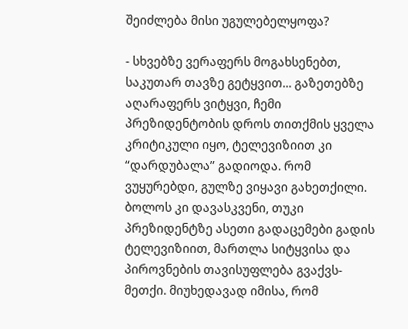შეიძლება მისი უგულებელყოფა?

- სხვებზე ვერაფერს მოგახსენებთ, საკუთარ თავზე გეტყვით... გაზეთებზე აღარაფერს ვიტყვი, ჩემი პრეზიდენტობის დროს თითქმის ყველა კრიტიკული იყო, ტელევიზიით კი “დარდუბალა” გადიოდა. რომ ვუყურებდი, გულზე ვიყავი გახეთქილი. ბოლოს კი დავასკვენი, თუკი პრეზიდენტზე ასეთი გადაცემები გადის ტელევიზიით, მართლა სიტყვისა და პიროვნების თავისუფლება გვაქვს-მეთქი. მიუხედავად იმისა, რომ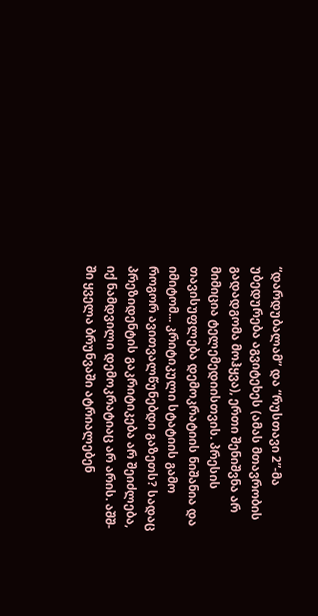“დარდუბალამ” და “რუსთავი 2”-მა უბედურება აგვიტეხეს (ამას მთავრობის გადადგომა მოჰყვა), ერთი შენიშვნა არ მიმიცია ტელემედიისთვის. პრესის თავისუფლება დემოკრატიის ნიშანია და იმიტომ... კრიტიკული სტატიის გამო როგორ ავითვალწუნებდი გაზეთს? სადაც პრეზიდენტის გაკრიტიკება არ შეიძლება, იქ ნამდვილი დემოკრატიაც არ არის. აშშ-ში ყველა ბრუნვაში ატრიალებენ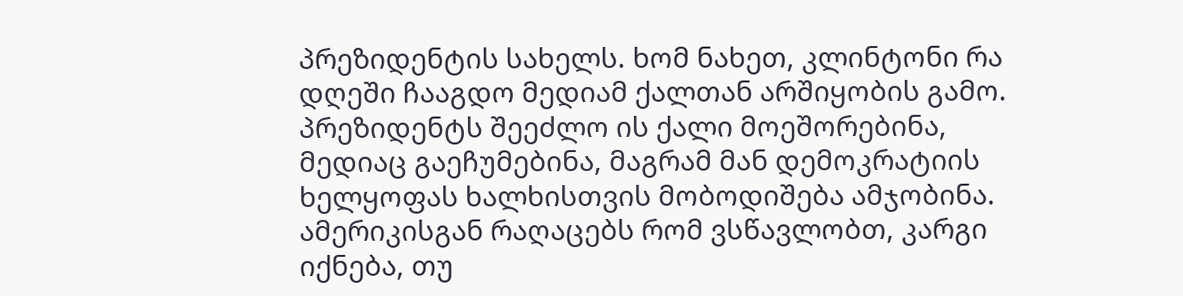პრეზიდენტის სახელს. ხომ ნახეთ, კლინტონი რა დღეში ჩააგდო მედიამ ქალთან არშიყობის გამო. პრეზიდენტს შეეძლო ის ქალი მოეშორებინა, მედიაც გაეჩუმებინა, მაგრამ მან დემოკრატიის ხელყოფას ხალხისთვის მობოდიშება ამჯობინა. ამერიკისგან რაღაცებს რომ ვსწავლობთ, კარგი იქნება, თუ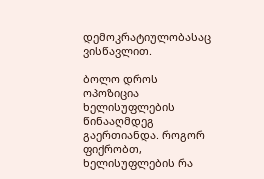დემოკრატიულობასაც ვისწავლით.

ბოლო დროს ოპოზიცია ხელისუფლების წინააღმდეგ გაერთიანდა. როგორ ფიქრობთ, ხელისუფლების რა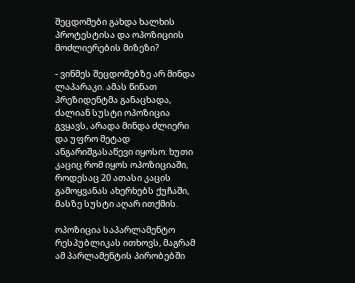შეცდომები გახდა ხალხის პროტესტისა და ოპოზიციის მოძლიერების მიზეზი?

- ვინმეს შეცდომებზე არ მინდა ლაპარაკი. ამას წინათ პრეზიდენტმა განაცხადა, ძალიან სუსტი ოპოზიცია გვყავს, არადა მინდა ძლიერი და უფრო მეტად ანგარიშგასაწევი იყოსო. ხუთი კაციც რომ იყოს ოპოზიციაში, როდესაც 20 ათასი კაცის გამოყვანას ახერხებს ქუჩაში, მასზე სუსტი აღარ ითქმის.

ოპოზიცია საპარლამენტო რესპუბლიკას ითხოვს, მაგრამ ამ პარლამენტის პირობებში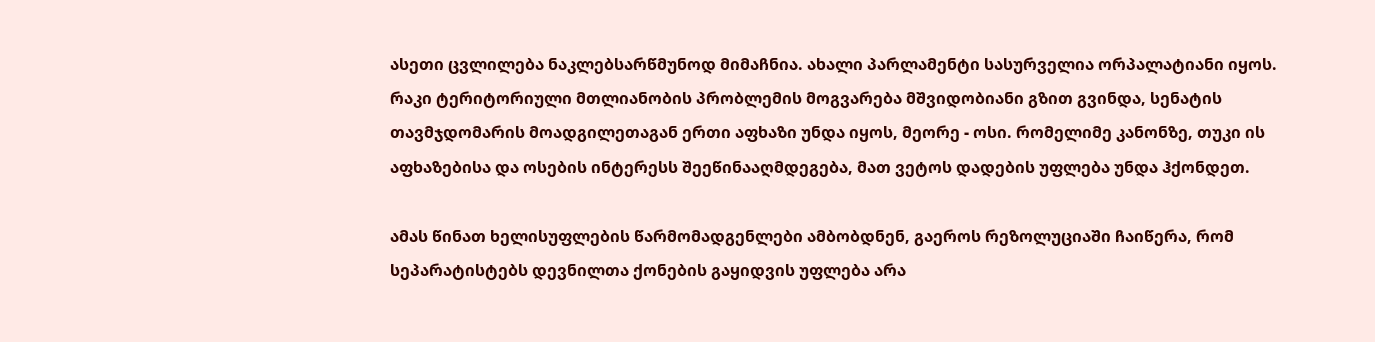ასეთი ცვლილება ნაკლებსარწმუნოდ მიმაჩნია. ახალი პარლამენტი სასურველია ორპალატიანი იყოს. რაკი ტერიტორიული მთლიანობის პრობლემის მოგვარება მშვიდობიანი გზით გვინდა, სენატის თავმჯდომარის მოადგილეთაგან ერთი აფხაზი უნდა იყოს, მეორე - ოსი. რომელიმე კანონზე, თუკი ის აფხაზებისა და ოსების ინტერესს შეეწინააღმდეგება, მათ ვეტოს დადების უფლება უნდა ჰქონდეთ.

ამას წინათ ხელისუფლების წარმომადგენლები ამბობდნენ, გაეროს რეზოლუციაში ჩაიწერა, რომ სეპარატისტებს დევნილთა ქონების გაყიდვის უფლება არა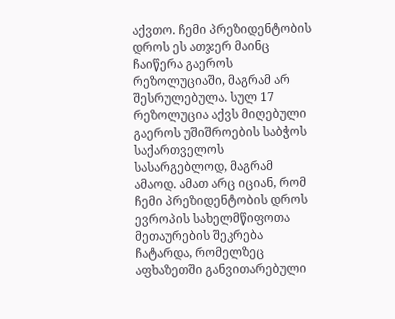აქვთო. ჩემი პრეზიდენტობის დროს ეს ათჯერ მაინც ჩაიწერა გაეროს რეზოლუციაში, მაგრამ არ შესრულებულა. სულ 17 რეზოლუცია აქვს მიღებული გაეროს უშიშროების საბჭოს საქართველოს სასარგებლოდ, მაგრამ ამაოდ. ამათ არც იციან, რომ ჩემი პრეზიდენტობის დროს ევროპის სახელმწიფოთა მეთაურების შეკრება ჩატარდა, რომელზეც აფხაზეთში განვითარებული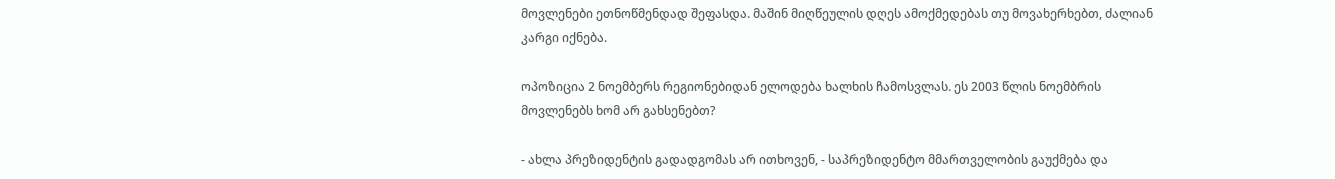მოვლენები ეთნოწმენდად შეფასდა. მაშინ მიღწეულის დღეს ამოქმედებას თუ მოვახერხებთ, ძალიან კარგი იქნება.

ოპოზიცია 2 ნოემბერს რეგიონებიდან ელოდება ხალხის ჩამოსვლას. ეს 2003 წლის ნოემბრის მოვლენებს ხომ არ გახსენებთ?

- ახლა პრეზიდენტის გადადგომას არ ითხოვენ, - საპრეზიდენტო მმართველობის გაუქმება და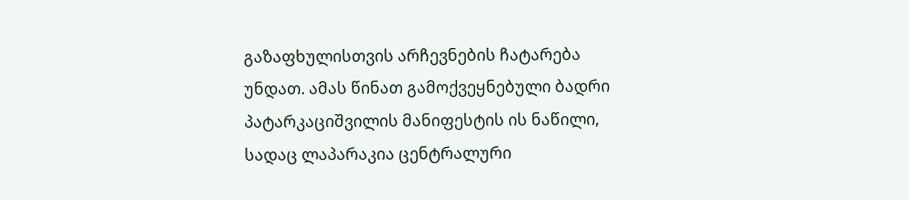გაზაფხულისთვის არჩევნების ჩატარება უნდათ. ამას წინათ გამოქვეყნებული ბადრი პატარკაციშვილის მანიფესტის ის ნაწილი, სადაც ლაპარაკია ცენტრალური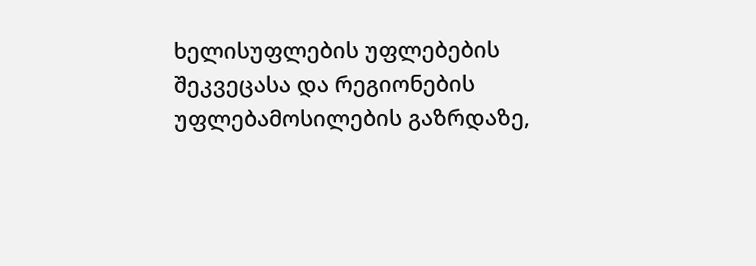ხელისუფლების უფლებების შეკვეცასა და რეგიონების უფლებამოსილების გაზრდაზე,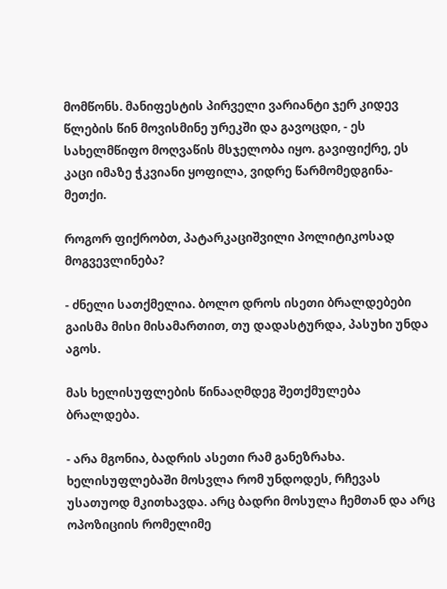მომწონს. მანიფესტის პირველი ვარიანტი ჯერ კიდევ წლების წინ მოვისმინე ურეკში და გავოცდი, - ეს სახელმწიფო მოღვაწის მსჯელობა იყო. გავიფიქრე, ეს კაცი იმაზე ჭკვიანი ყოფილა, ვიდრე წარმომედგინა-მეთქი.

როგორ ფიქრობთ, პატარკაციშვილი პოლიტიკოსად მოგვევლინება?

- ძნელი სათქმელია. ბოლო დროს ისეთი ბრალდებები გაისმა მისი მისამართით, თუ დადასტურდა, პასუხი უნდა აგოს.

მას ხელისუფლების წინააღმდეგ შეთქმულება ბრალდება.

- არა მგონია, ბადრის ასეთი რამ განეზრახა. ხელისუფლებაში მოსვლა რომ უნდოდეს, რჩევას უსათუოდ მკითხავდა. არც ბადრი მოსულა ჩემთან და არც ოპოზიციის რომელიმე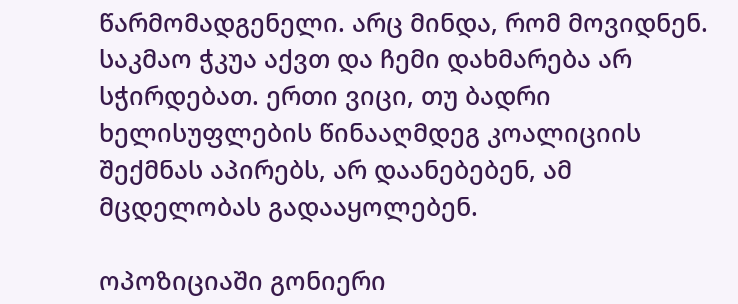წარმომადგენელი. არც მინდა, რომ მოვიდნენ. საკმაო ჭკუა აქვთ და ჩემი დახმარება არ სჭირდებათ. ერთი ვიცი, თუ ბადრი ხელისუფლების წინააღმდეგ კოალიციის შექმნას აპირებს, არ დაანებებენ, ამ მცდელობას გადააყოლებენ.

ოპოზიციაში გონიერი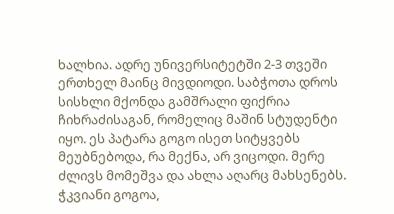ხალხია. ადრე უნივერსიტეტში 2-3 თვეში ერთხელ მაინც მივდიოდი. საბჭოთა დროს სისხლი მქონდა გამშრალი ფიქრია ჩიხრაძისაგან, რომელიც მაშინ სტუდენტი იყო. ეს პატარა გოგო ისეთ სიტყვებს მეუბნებოდა, რა მექნა, არ ვიცოდი. მერე ძლივს მომეშვა და ახლა აღარც მახსენებს. ჭკვიანი გოგოა,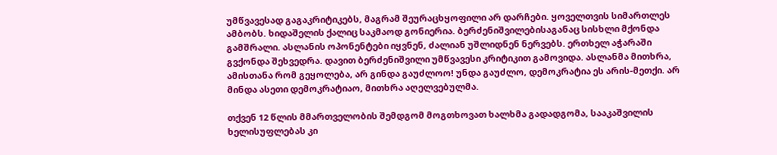უმწვავესად გაგაკრიტიკებს, მაგრამ შეურაცხყოფილი არ დარჩები. ყოველთვის სიმართლეს ამბობს. ხიდაშელის ქალიც საკმაოდ გონიერია. ბერძენიშვილებისაგანაც სისხლი მქონდა გამშრალი. ასლანის ოპონენტები იყვნენ, ძალიან უშლიდნენ ნერვებს. ერთხელ აჭარაში გვქონდა შეხვედრა. დავით ბერძენიშვილი უმწვავესი კრიტიკით გამოვიდა. ასლანმა მითხრა, ამისთანა რომ გეყოლება, არ გინდა გაუძლოო! უნდა გაუძლო, დემოკრატია ეს არის-მეთქი. არ მინდა ასეთი დემოკრატიაო, მითხრა აღელვებულმა.

თქვენ 12 წლის მმართველობის შემდგომ მოგთხოვათ ხალხმა გადადგომა, სააკაშვილის ხელისუფლებას კი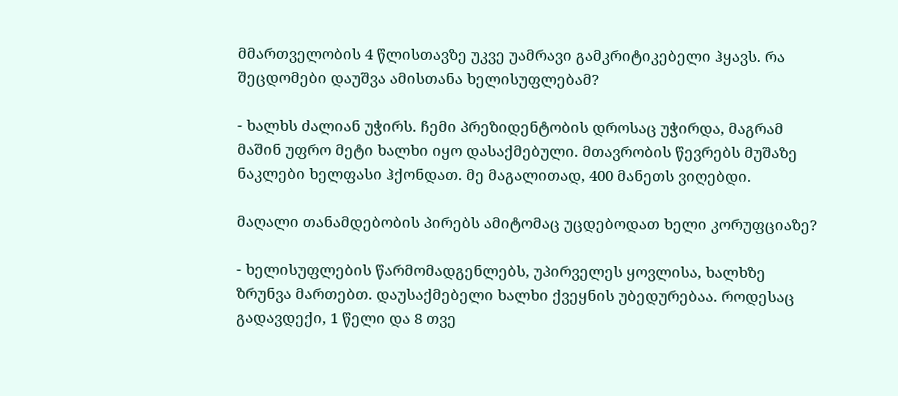მმართველობის 4 წლისთავზე უკვე უამრავი გამკრიტიკებელი ჰყავს. რა შეცდომები დაუშვა ამისთანა ხელისუფლებამ?

- ხალხს ძალიან უჭირს. ჩემი პრეზიდენტობის დროსაც უჭირდა, მაგრამ მაშინ უფრო მეტი ხალხი იყო დასაქმებული. მთავრობის წევრებს მუშაზე ნაკლები ხელფასი ჰქონდათ. მე მაგალითად, 400 მანეთს ვიღებდი.

მაღალი თანამდებობის პირებს ამიტომაც უცდებოდათ ხელი კორუფციაზე?

- ხელისუფლების წარმომადგენლებს, უპირველეს ყოვლისა, ხალხზე ზრუნვა მართებთ. დაუსაქმებელი ხალხი ქვეყნის უბედურებაა. როდესაც გადავდექი, 1 წელი და 8 თვე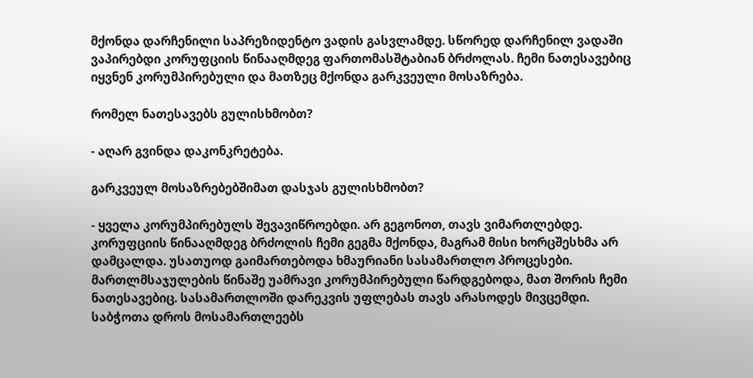მქონდა დარჩენილი საპრეზიდენტო ვადის გასვლამდე. სწორედ დარჩენილ ვადაში ვაპირებდი კორუფციის წინააღმდეგ ფართომასშტაბიან ბრძოლას. ჩემი ნათესავებიც იყვნენ კორუმპირებული და მათზეც მქონდა გარკვეული მოსაზრება.

რომელ ნათესავებს გულისხმობთ?

- აღარ გვინდა დაკონკრეტება.

გარკვეულ მოსაზრებებშიმათ დასჯას გულისხმობთ?

- ყველა კორუმპირებულს შევავიწროებდი. არ გეგონოთ, თავს ვიმართლებდე. კორუფციის წინააღმდეგ ბრძოლის ჩემი გეგმა მქონდა, მაგრამ მისი ხორცშესხმა არ დამცალდა. უსათუოდ გაიმართებოდა ხმაურიანი სასამართლო პროცესები. მართლმსაჯულების წინაშე უამრავი კორუმპირებული წარდგებოდა, მათ შორის ჩემი ნათესავებიც. სასამართლოში დარეკვის უფლებას თავს არასოდეს მივცემდი. საბჭოთა დროს მოსამართლეებს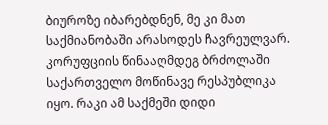ბიუროზე იბარებდნენ, მე კი მათ საქმიანობაში არასოდეს ჩავრეულვარ. კორუფციის წინააღმდეგ ბრძოლაში საქართველო მოწინავე რესპუბლიკა იყო. რაკი ამ საქმეში დიდი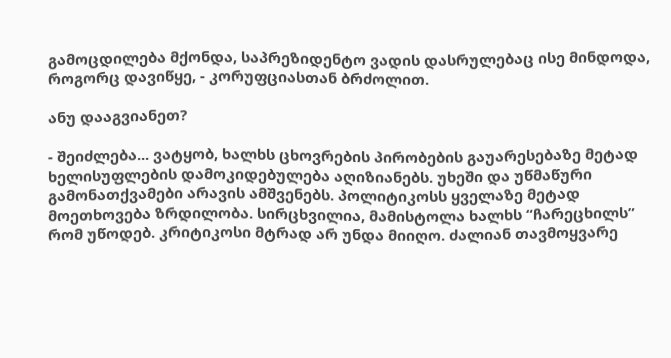გამოცდილება მქონდა, საპრეზიდენტო ვადის დასრულებაც ისე მინდოდა, როგორც დავიწყე, - კორუფციასთან ბრძოლით.

ანუ დააგვიანეთ?

- შეიძლება... ვატყობ, ხალხს ცხოვრების პირობების გაუარესებაზე მეტად ხელისუფლების დამოკიდებულება აღიზიანებს. უხეში და უწმაწური გამონათქვამები არავის ამშვენებს. პოლიტიკოსს ყველაზე მეტად მოეთხოვება ზრდილობა. სირცხვილია, მამისტოლა ხალხს “ჩარეცხილს” რომ უწოდებ. კრიტიკოსი მტრად არ უნდა მიიღო. ძალიან თავმოყვარე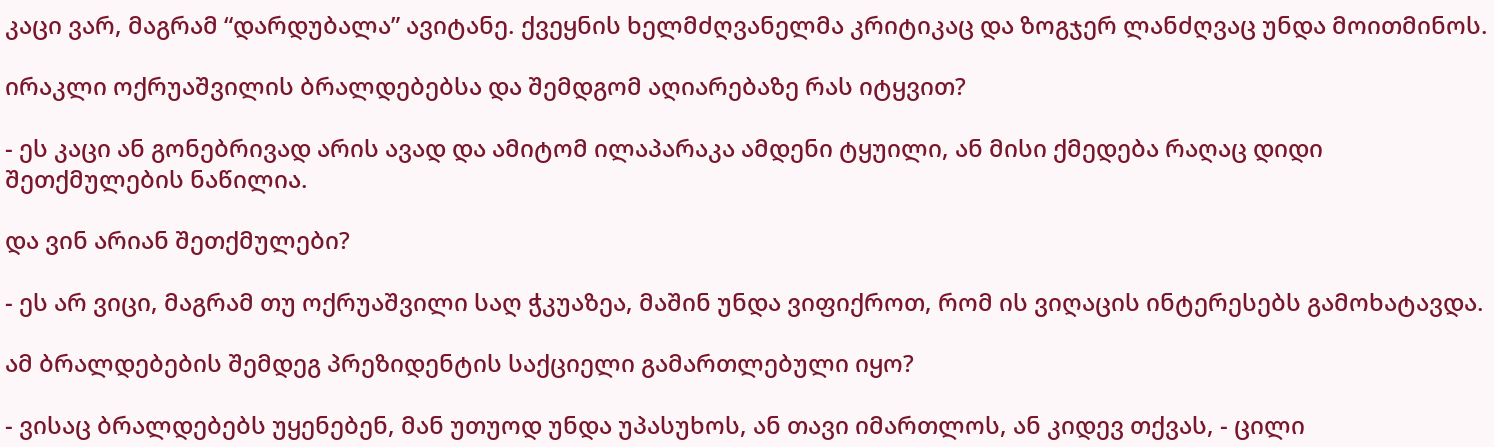კაცი ვარ, მაგრამ “დარდუბალა” ავიტანე. ქვეყნის ხელმძღვანელმა კრიტიკაც და ზოგჯერ ლანძღვაც უნდა მოითმინოს.

ირაკლი ოქრუაშვილის ბრალდებებსა და შემდგომ აღიარებაზე რას იტყვით?

- ეს კაცი ან გონებრივად არის ავად და ამიტომ ილაპარაკა ამდენი ტყუილი, ან მისი ქმედება რაღაც დიდი შეთქმულების ნაწილია.

და ვინ არიან შეთქმულები?

- ეს არ ვიცი, მაგრამ თუ ოქრუაშვილი საღ ჭკუაზეა, მაშინ უნდა ვიფიქროთ, რომ ის ვიღაცის ინტერესებს გამოხატავდა.

ამ ბრალდებების შემდეგ პრეზიდენტის საქციელი გამართლებული იყო?

- ვისაც ბრალდებებს უყენებენ, მან უთუოდ უნდა უპასუხოს, ან თავი იმართლოს, ან კიდევ თქვას, - ცილი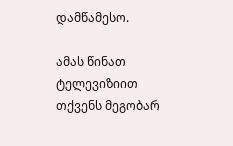დამწამესო.

ამას წინათ ტელევიზიით თქვენს მეგობარ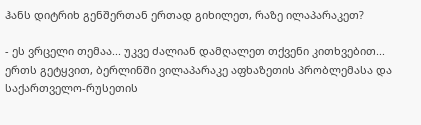ჰანს დიტრიხ გენშერთან ერთად გიხილეთ, რაზე ილაპარაკეთ?

- ეს ვრცელი თემაა... უკვე ძალიან დამღალეთ თქვენი კითხვებით... ერთს გეტყვით, ბერლინში ვილაპარაკე აფხაზეთის პრობლემასა და საქართველო-რუსეთის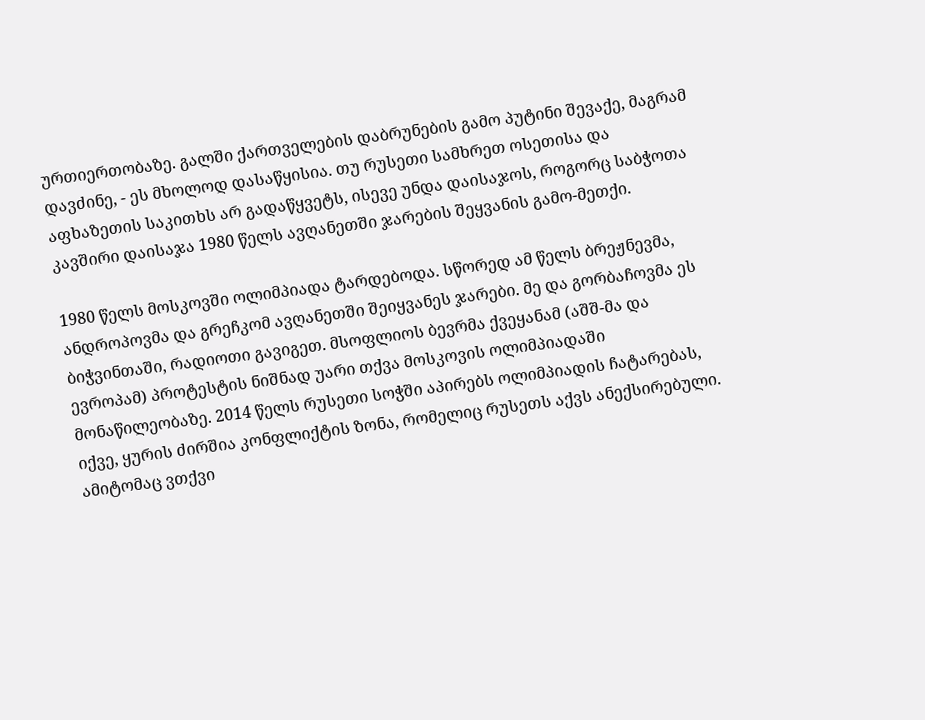ურთიერთობაზე. გალში ქართველების დაბრუნების გამო პუტინი შევაქე, მაგრამ დავძინე, - ეს მხოლოდ დასაწყისია. თუ რუსეთი სამხრეთ ოსეთისა და აფხაზეთის საკითხს არ გადაწყვეტს, ისევე უნდა დაისაჯოს, როგორც საბჭოთა კავშირი დაისაჯა 1980 წელს ავღანეთში ჯარების შეყვანის გამო-მეთქი.

1980 წელს მოსკოვში ოლიმპიადა ტარდებოდა. სწორედ ამ წელს ბრეჟნევმა, ანდროპოვმა და გრეჩკომ ავღანეთში შეიყვანეს ჯარები. მე და გორბაჩოვმა ეს ბიჭვინთაში, რადიოთი გავიგეთ. მსოფლიოს ბევრმა ქვეყანამ (აშშ-მა და ევროპამ) პროტესტის ნიშნად უარი თქვა მოსკოვის ოლიმპიადაში მონაწილეობაზე. 2014 წელს რუსეთი სოჭში აპირებს ოლიმპიადის ჩატარებას, იქვე, ყურის ძირშია კონფლიქტის ზონა, რომელიც რუსეთს აქვს ანექსირებული. ამიტომაც ვთქვი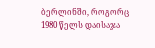ბერლინში, როგორც 1980 წელს დაისაჯა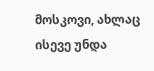მოსკოვი, ახლაც ისევე უნდა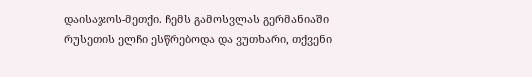დაისაჯოს-მეთქი. ჩემს გამოსვლას გერმანიაში რუსეთის ელჩი ესწრებოდა და ვუთხარი, თქვენი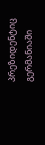პრეზიდენტიც გერმანიაში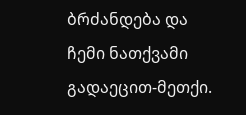ბრძანდება და ჩემი ნათქვამი გადაეცით-მეთქი.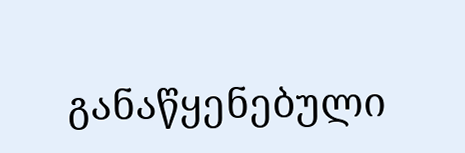განაწყენებული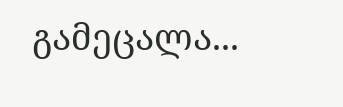გამეცალა...